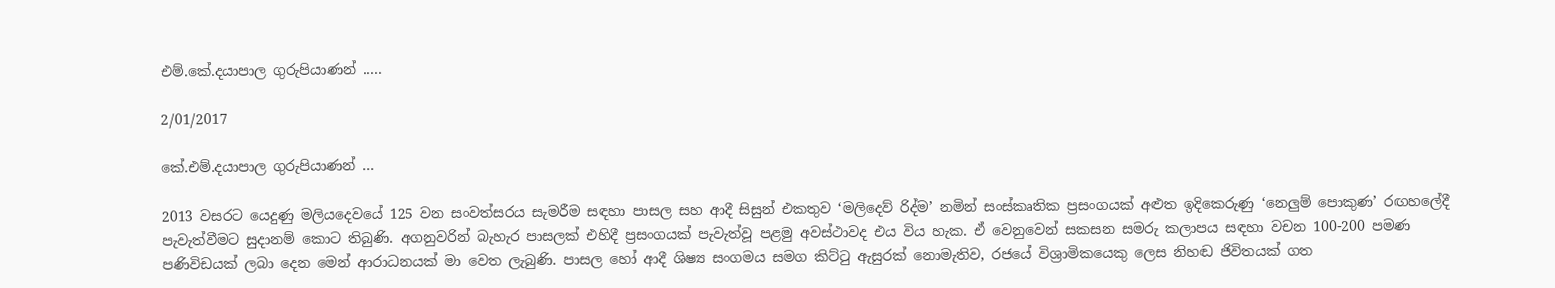එම්.කේ.දයාපාල ගුරුපියාණන් .....

2/01/2017

කේ.එම්.දයාපාල ගුරුපියාණන් ...

2013 වසරට යෙදුණු මලියදෙවයේ 125 වන සංවත්සරය සැමරීම සඳහා පාසල සහ ආදී සිසුන් එකතුව ‘මලිදෙව් රිද්ම’ නමින් සංස්කෘතික ප්‍රසංගයක් අළුත ඉදිකෙරුණු ‘නෙලුම් පොකුණ’ රඟහලේදී පැවැත්වීමට සුදානම් කොට තිබුණි. අගනුවරින් බැහැර පාසලක් එහිදී ප්‍රසංගයක් පැවැත්වූ පළමු අවස්ථාවද එය විය හැක. ඒ වෙනුවෙන් සකසන සමරු කලාපය සඳහා වචන 100-200 පමණ පණිවිඩයක් ලබා දෙන මෙන් ආරාධනයක් මා වෙත ලැබුණි. පාසල හෝ ආදී ශිෂ්‍ය සංගමය සමග කිට්ටු ඇසුරක් නොමැතිව, රජයේ විශ්‍රාමිකයෙකු ලෙස නිහඬ ජිවිතයක් ගත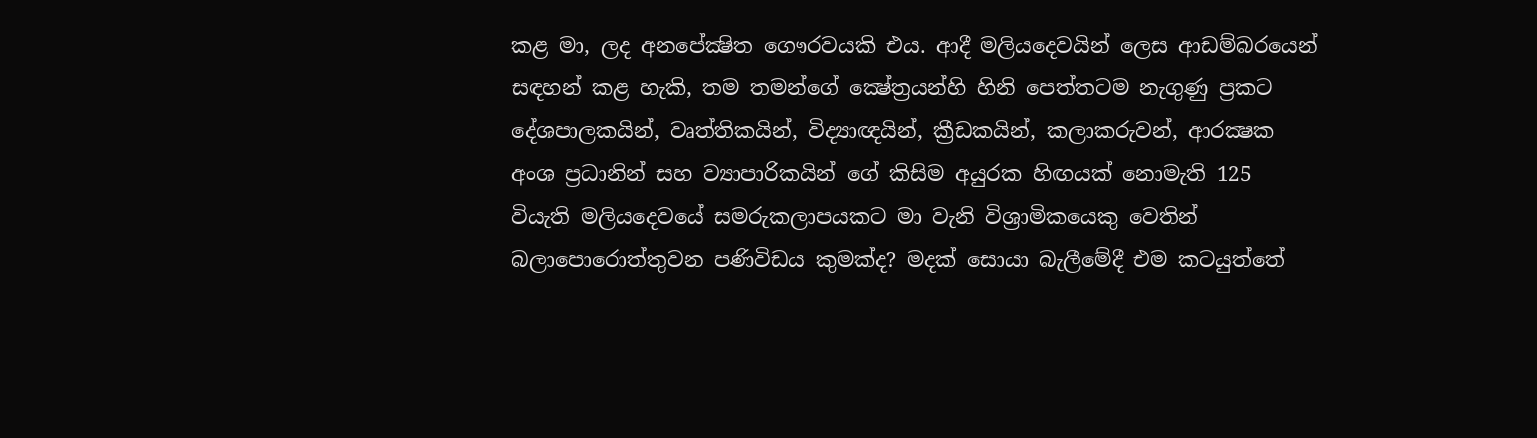කළ මා, ලද අනපේක්‍ෂිත ගෞරවයකි එය. ආදී මලියදෙවයින් ලෙස ආඩම්බරයෙන් සඳහන් කළ හැකි, තම තමන්ගේ ක්‍ෂේත්‍රයන්හි හිනි පෙත්තටම නැගුණු ප්‍රකට දේශපාලකයින්, වෘත්තිකයින්, විද්‍යාඥයින්, ක්‍රීඩකයින්, කලාකරුවන්, ආරක්‍ෂක අංශ ප්‍රධානින් සහ ව්‍යාපාරිකයින් ගේ කිසිම අයුරක හිඟයක් නොමැති 125 වියැති මලියදෙවයේ සමරුකලාපයකට මා වැනි විශ්‍රාමිකයෙකු වෙතින් බලාපොරොත්තුවන පණිවිඩය කුමක්ද? මදක් සොයා බැලීමේදී එම කටයුත්තේ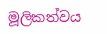මූලිකත්වය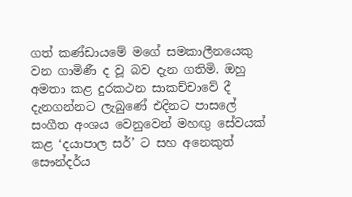ගත් කණ්ඩායමේ මගේ සමකාලීනයෙකු වන ගාමිණී ද වූ බව දැන ගතිමි. ඔහු අමතා කළ දුරකථන සාකච්චාවේ දී දැනගන්නට ලැබුණේ එදිනට පාසලේ සංගීත අංශය වෙනුවෙන් මහඟු සේවයක් කළ ‘දයාපාල සර්’ ට සහ අනෙකුත් සෞන්දර්ය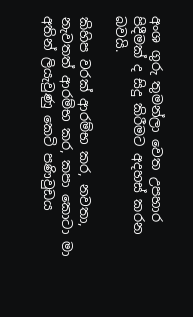අංශ ගුරු තුමන්ලා වෙත උපහාර පිදීමක් ද සිදු කිරීමට අදහස් කරන බවයි.

කිහිප වරක් ආරම්භ කර, නවතා, නැවතත් ආරම්භ කර, කපා කොටා මා අතින් ලියැවුණු කෙටි පණිවුඩය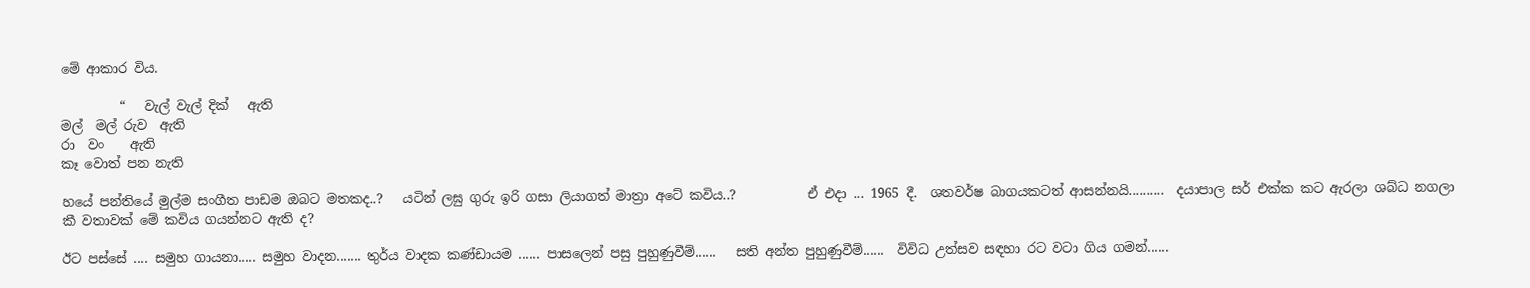මේ ආකාර විය.

         “   වැල් වැල් දික්   ඇති
මල්  මල් රුව  ඇති
රා  වං    ඇති
කෑ වොත් පන නැති

හයේ පන්තියේ මුල්ම සංගීත පාඩම ඔබට මතකද..?   යටින් ලඝු ගුරු ඉරි ගසා ලියාගත් මාත්‍රා අටේ කවිය..?           ඒ එදා ... 1965 දී.  ශතවර්ෂ බාගයකටත් ආසන්නයි..........  දයාපාල සර් එක්ක කට ඇරලා ශබ්ධ නගලා කී වතාවක් මේ කවිය ගයන්නට ඇති ද?

ඊට පස්සේ .... සමුහ ගායනා..... සමුහ වාදන....... තුර්ය වාදක කණ්ඩායම ...... පාසලෙන් පසු පුහුණුවීම්......   සති අන්ත පුහුණුවීම්......  විවිධ උත්සව සඳහා රට වටා ගිය ගමන්......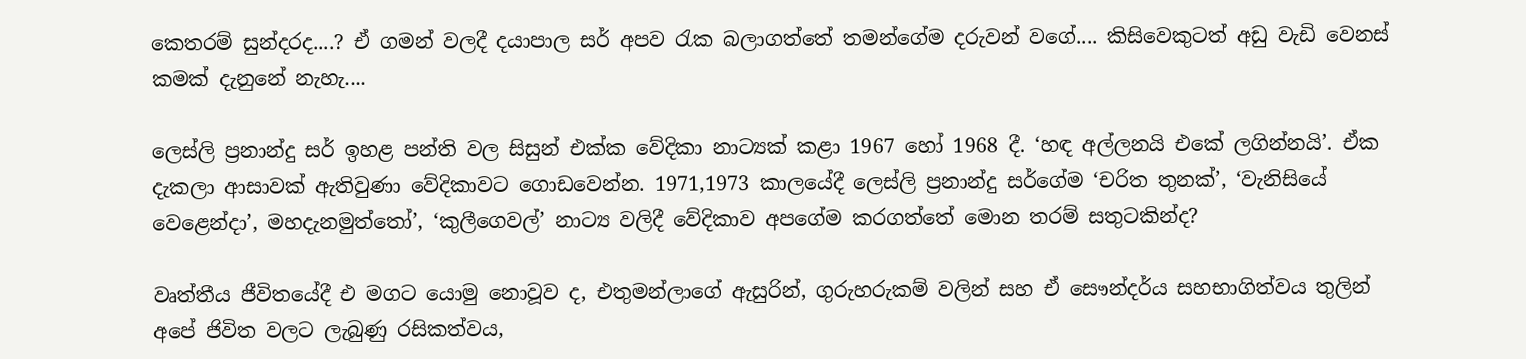කෙතරම් සුන්දරද....? ඒ ගමන් වලදී දයාපාල සර් අපව රැක බලාගත්තේ තමන්ගේම දරුවන් වගේ.... කිසිවෙකුටත් අඩු වැඩි වෙනස් කමක් දැනුනේ නැහැ....

ලෙස්ලි ප්‍රනාන්දු සර් ඉහළ පන්ති වල සිසුන් එක්ක වේදිකා නාට්‍යක් කළා 1967 හෝ 1968 දී. ‘හඳ අල්ලනයි එකේ ලගින්නයි’. ඒක දැකලා ආසාවක් ඇතිවුණා වේදිකාවට ගොඩවෙන්න. 1971,1973 කාලයේදී ලෙස්ලි ප්‍රනාන්දු සර්ගේම ‘චරිත තුනක්’, ‘වැනිසියේ වෙළෙන්දා’, මහදැනමුත්තෝ’, ‘කුලීගෙවල්’ නාට්‍ය වලිදී වේදිකාව අපගේම කරගත්තේ මොන තරම් සතුටකින්ද?

වෘත්තීය ජීවිතයේදී එ මගට යොමු නොවූව ද, එතුමන්ලාගේ ඇසුරින්, ගුරුහරුකම් වලින් සහ ඒ සෞන්දර්ය සහභාගිත්වය තුලින් අපේ ජිවිත වලට ලැබුණු රසිකත්වය,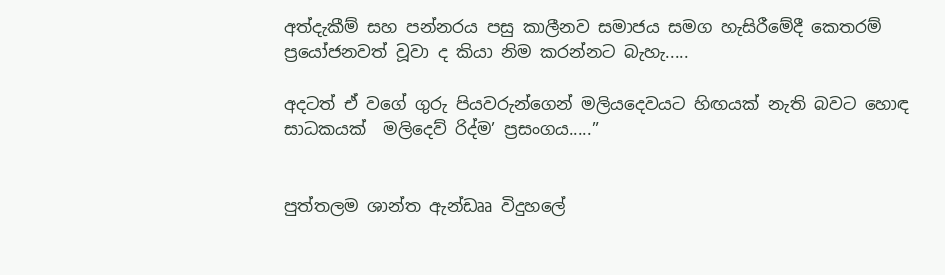අත්දැකීම් සහ පන්නරය පසු කාලීනව සමාජය සමග හැසිරීමේදී කෙතරම් ප්‍රයෝජනවත් වූවා ද කියා නිම කරන්නට බැහැ.....

අදටත් ඒ වගේ ගුරු පියවරුන්ගෙන් මලියදෙවයට හිඟයක් නැති බවට හොඳ සාධකයක්  මලිදෙව් රිද්ම’ ප්‍රසංගය.....”


පුත්තලම ශාන්ත ඇන්ඩෲ විදුහලේ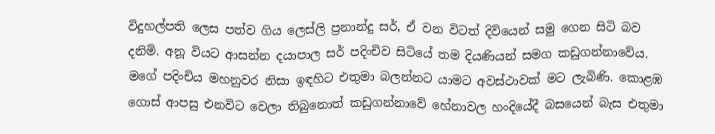විදුහල්පති ලෙස පත්ව ගිය ලෙස්ලි ප්‍රනාන්දු සර්, ඒ වන විටත් දිවියෙන් සමු ගෙන සිටි බව දනිමි. අනූ වියට ආසන්න දයාපාල සර් පදිංචිව සිටියේ තම දියණියන් සමග කඩුගන්නාවේය. මගේ පදිංචිය මහනුවර නිසා ඉඳහිට එතුමා බලන්නට යාමට අවස්ථාවක් මට ලැබිණි. කොළඹ ගොස් ආපසු එනවිට වෙලා තිබුනොත් කඩුගන්නාවේ හේනාවල හංදියේදී බසයෙන් බැස එතුමා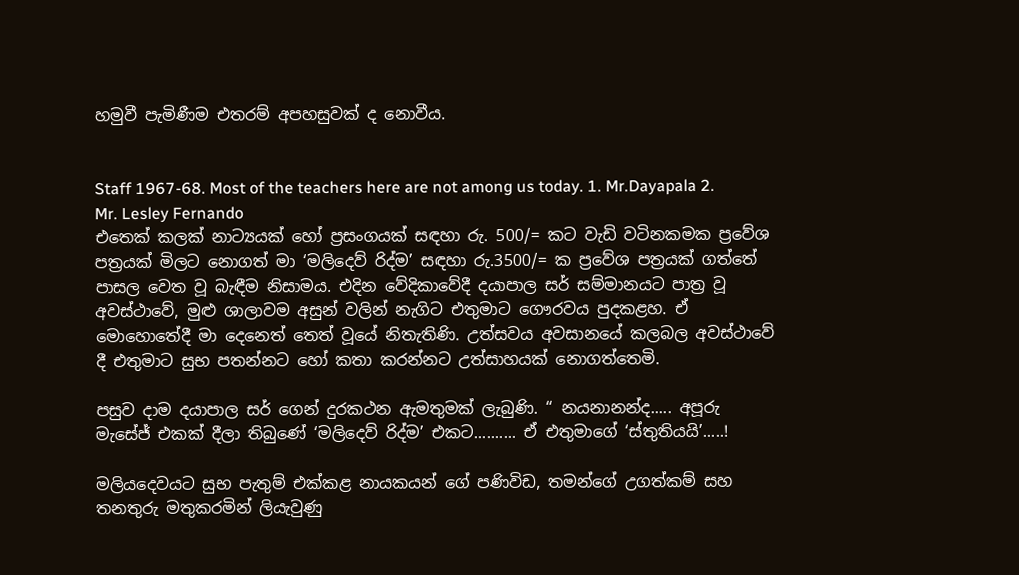හමුවී පැමිණීම එතරම් අපහසුවක් ද නොවීය.


Staff 1967-68. Most of the teachers here are not among us today. 1. Mr.Dayapala 2. Mr. Lesley Fernando
එතෙක් කලක් නාට්‍යයක් හෝ ප්‍රසංගයක් සඳහා රු. 500/= කට වැඩි වටිනකමක ප්‍රවේශ පත්‍රයක් මිලට නොගත් මා ‘මලිදෙව් රිද්ම’ සඳහා රු.3500/= ක ප්‍රවේශ පත්‍රයක් ගත්තේ පාසල වෙත වූ බැඳීම නිසාමය. එදින වේදිකාවේදී දයාපාල සර් සම්මානයට පාත්‍ර වූ අවස්ථාවේ, මුළු ශාලාවම අසුන් වලින් නැගිට එතුමාට ගෞරවය පුදකළහ. ඒ මොහොතේදී මා දෙනෙත් තෙත් වූයේ නිතැතිණි. උත්සවය අවසානයේ කලබල අවස්ථාවේ දී එතුමාට සුභ පතන්නට හෝ කතා කරන්නට උත්සාහයක් නොගත්තෙමි.

පසුව දාම දයාපාල සර් ගෙන් දුරකථන ඇමතුමක් ලැබුණි. “ නයනානන්ද..... අපූරු මැසේජ් එකක් දීලා තිබුණේ ‘මලිදෙව් රිද්ම’ එකට.......... ඒ එතුමාගේ ‘ස්තුතියයි’.....!

මලියදෙවයට සුභ පැතුම් එක්කළ නායකයන් ගේ පණිවිඩ, තමන්ගේ උගත්කම් සහ තනතුරු මතුකරමින් ලියැවුණු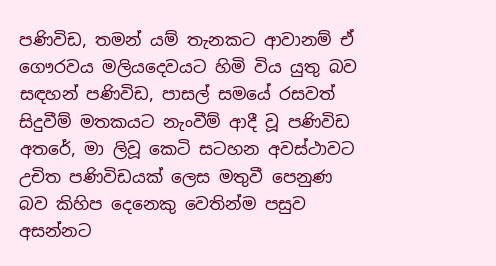පණිවිඩ, තමන් යම් තැනකට ආවානම් ඒ ගෞරවය මලියදෙවයට හිමි විය යුතු බව සඳහන් පණිවිඩ, පාසල් සමයේ රසවත් සිදුවීම් මතකයට නැංවීම් ආදී වූ පණිවිඩ අතරේ, මා ලිවූ කෙටි සටහන අවස්ථාවට උචිත පණිවිඩයක් ලෙස මතුවී පෙනුණ බව කිහිප දෙනෙකු වෙතින්ම පසුව අසන්නට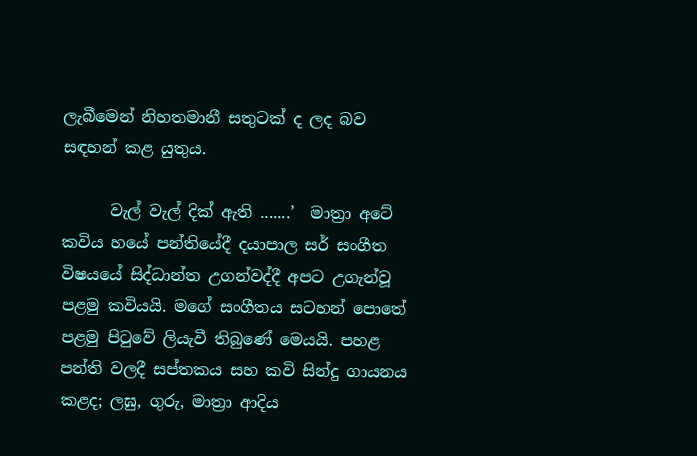ලැබීමෙන් නිහතමානී සතුටක් ද ලද බව සඳහන් කළ යුතුය.

      වැල් වැල් දික් ඇති .......’  මාත්‍රා අටේ කවිය හයේ පන්තියේදී දයාපාල සර් සංගීත විෂයයේ සිද්ධාන්ත උගන්වද්දී අපට උගැන්වූ පළමු කවියයි. මගේ සංගීතය සටහන් පොතේ පළමු පිටුවේ ලියැවී තිබුණේ මෙයයි. පහළ පන්ති වලදී සප්තකය සහ කවි සින්දු ගායනය කළද; ලඝු, ගුරු, මාත්‍රා ආදිය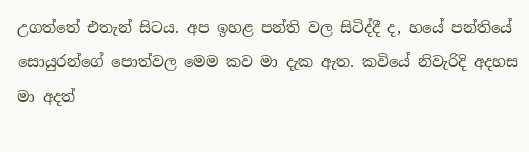උගත්තේ එතැන් සිටය. අප ඉහළ පන්ති වල සිටිද්දී ද, හයේ පන්තියේ සොයුරන්ගේ පොත්වල මෙම කව මා දැක ඇත. කවියේ නිවැරිදි අදහස මා අදත්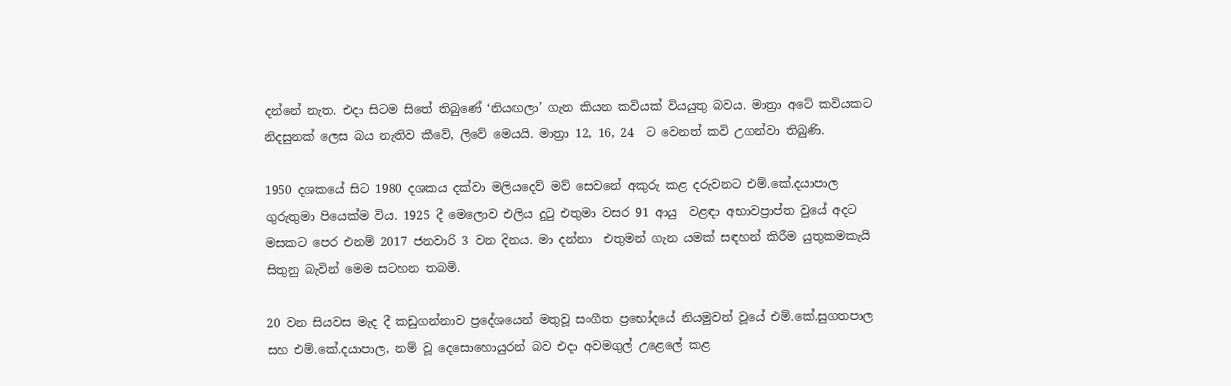දන්නේ නැත. එදා සිටම සිතේ තිබුණේ ‘නියඟලා’ ගැන කියන කවියක් වියයුතු බවය. මාත්‍රා අටේ කවියකට නිදසුනක් ලෙස බය නැතිව කීවේ, ලිවේ මෙයයි. මාත්‍රා 12, 16, 24  ට වෙනත් කවි උගන්වා තිබුණි.

1950 දශකයේ සිට 1980 දශකය දක්වා මලියදෙව් මව් සෙවනේ අකුරු කළ දරුවනට එම්.කේ.දයාපාල ගුරුතුමා පියෙක්ම විය. 1925 දී මෙලොව එලිය දුටු එතුමා වසර 91 ආයු  වළඳා අභාවප්‍රාප්ත වුයේ අදට මසකට පෙර එනම් 2017 ජනවාරි 3 වන දිනය. මා දන්නා  එතුමන් ගැන යමක් සඳහන් කිරීම යුතුකමකැයි සිතුනු බැවින් මෙම සටහන තබමි.

20 වන සියවස මැද දී කඩුගන්නාව ප්‍රදේශයෙන් මතුවූ සංගීත ප්‍රභෝදයේ නියමුවන් වූයේ එම්.කේ.සුගතපාල සහ එම්.කේ.දයාපාල, නම් වූ දෙසොහොයුරන් බව එදා අවමගුල් උළෙලේ කළ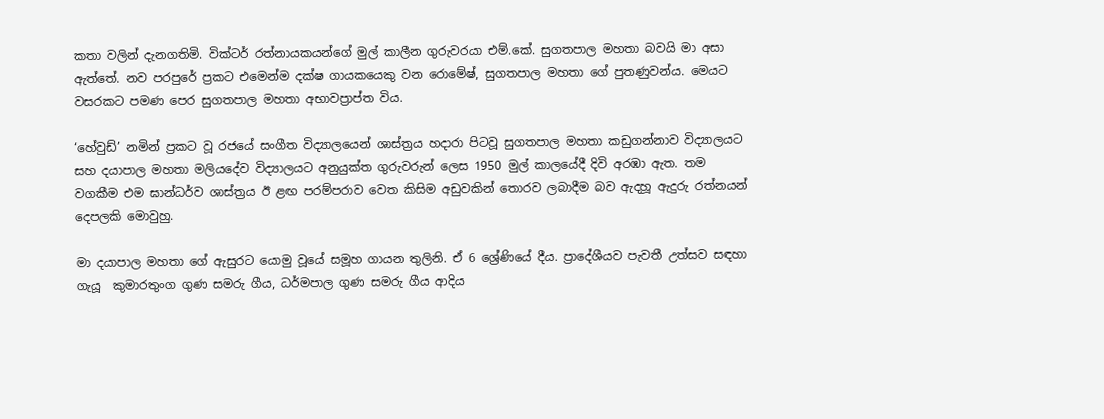කතා වලින් දැනගතිමි. වික්ටර් රත්නායකයන්ගේ මුල් කාලීන ගුරුවරයා එම්.කේ. සුගතපාල මහතා බවයි මා අසා ඇත්තේ. නව පරපුරේ ප්‍රකට එමෙන්ම දක්ෂ ගායකයෙකු වන රොමේෂ්, සුගතපාල මහතා ගේ පුතණුවන්ය. මෙයට වසරකට පමණ පෙර සුගතපාල මහතා අභාවප්‍රාප්ත විය.

‘හේවුඩ්’ නමින් ප්‍රකට වූ රජයේ සංගීත විද්‍යාලයෙන් ශාස්ත්‍රය හදාරා පිටවූ සුගතපාල මහතා කඩුගන්නාව විද්‍යාලයට සහ දයාපාල මහතා මලියදේව විද්‍යාලයට අනුයුක්ත ගුරුවරුන් ලෙස 1950 මුල් කාලයේදී දිවි අරඹා ඇත. තම වගකීම එම ඝාන්ධර්ව ශාස්ත්‍රය ඊ ළඟ පරම්පරාව වෙත කිසිම අඩුවකින් තොරව ලබාදීම බව ඇදහූ ඇදුරු රත්නයන් දෙපලකි මොවුහු.

මා දයාපාල මහතා ගේ ඇසුරට යොමු වූයේ සමූහ ගායන තුලිනි. ඒ 6 ශ්‍රේණියේ දීය. ප්‍රාදේශීයව පැවතී උත්සව සඳහා ගැයූ  කුමාරතුංග ගුණ සමරු ගීය, ධර්මපාල ගුණ සමරු ගීය ආදිය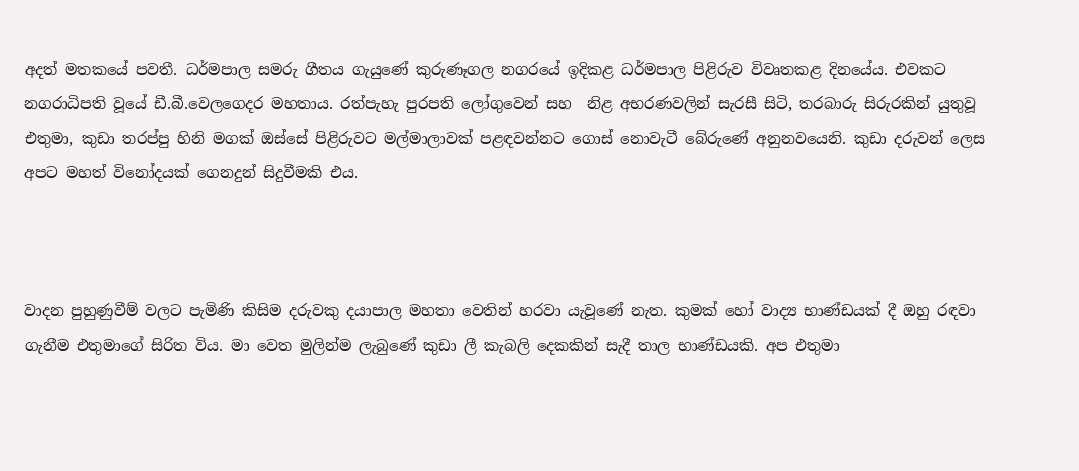අදත් මතකයේ පවතී. ධර්මපාල සමරු ගීතය ගැයුණේ කුරුණෑගල නගරයේ ඉදිකළ ධර්මපාල පිළිරුව විවෘතකළ දිනයේය. එවකට නගරාධිපති වූයේ ඩී.බී.වෙලගෙදර මහතාය. රත්පැහැ පුරපති ලෝගුවෙන් සහ  නිළ අභරණවලින් සැරසී සිටි, තරබාරු සිරුරකින් යුතුවූ එතුමා, කුඩා තරප්පු හිනි මගක් ඔස්සේ පිළිරුවට මල්මාලාවක් පළඳවන්නට ගොස් නොවැටී බේරුණේ අනුනවයෙනි. කුඩා දරුවන් ලෙස අපට මහත් විනෝදයක් ගෙනදුන් සිදුවීමකි එය.



වාදන පුහුණුවීම් වලට පැමිණි කිසිම දරුවකු දයාපාල මහතා වෙතින් හරවා යැවූණේ නැත. කුමක් හෝ වාද්‍ය භාණ්ඩයක් දී ඔහු රඳවා ගැනීම එතුමාගේ සිරිත විය. මා වෙත මුලින්ම ලැබුණේ කුඩා ලී කැබලි දෙකකින් සැදී තාල භාණ්ඩයකි. අප එතුමා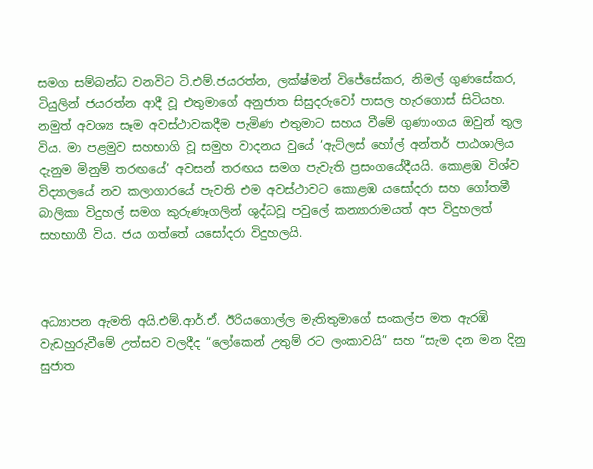සමග සම්බන්ධ වනවිට ටි.එම්.ජයරත්න, ලක්ෂ්මන් විජේසේකර, නිමල් ගුණසේකර, ටියුලින් ජයරත්න ආදී වූ එතුමාගේ අනුජාත සිසුදරුවෝ පාසල හැරගොස් සිටියහ. නමුත් අවශ්‍ය සෑම අවස්ථාවකදීම පැමිණ එතුමාට සහය වීමේ ගුණාංගය ඔවුන් තුල විය. මා පළමුව සහභාගි වූ සමුහ වාදනය වුයේ ‘ඇට්ලස් හෝල් අන්තර් පාඨශාලිය දැනුම මිනුම් තරඟයේ’ අවසන් තරඟය සමග පැවැති ප්‍රසංගයේදීයයි. කොළඹ විශ්ව විද්‍යාලයේ නව කලාගාරයේ පැවති එම අවස්ථාවට කොළඹ යසෝදරා සහ ගෝතමී බාලිකා විදුහල් සමග කුරුණෑගලින් ශුද්ධවූ පවුලේ කන්‍යාරාමයත් අප විදුහලත් සහභාගී විය. ජය ගත්තේ යසෝදරා විදුහලයි.



අධ්‍යාපන ඇමති අයි.එම්.ආර්.ඒ. ඊරියගොල්ල මැතිතුමාගේ සංකල්ප මත ඇරඹි වැඩහුරුවීමේ උත්සව වලදීද “ලෝකෙන් උතුම් රට ලංකාවයි” සහ “සැම දන මන දිනු සුජාත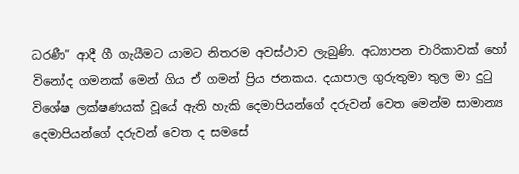ධරණී” ආදී ගී ගැයීමට යාමට නිතරම අවස්ථාව ලැබුණි. අධ්‍යාපන චාරිකාවක් හෝ විනෝද ගමනක් මෙන් ගිය ඒ ගමන් ප්‍රිය ජනකය. දයාපාල ගුරුතුමා තුල මා දුටු විශේෂ ලක්ෂණයක් වූයේ ඇති හැකි දෙමාපියන්ගේ දරුවන් වෙත මෙන්ම සාමාන්‍ය දෙමාපියන්ගේ දරුවන් වෙත ද සමසේ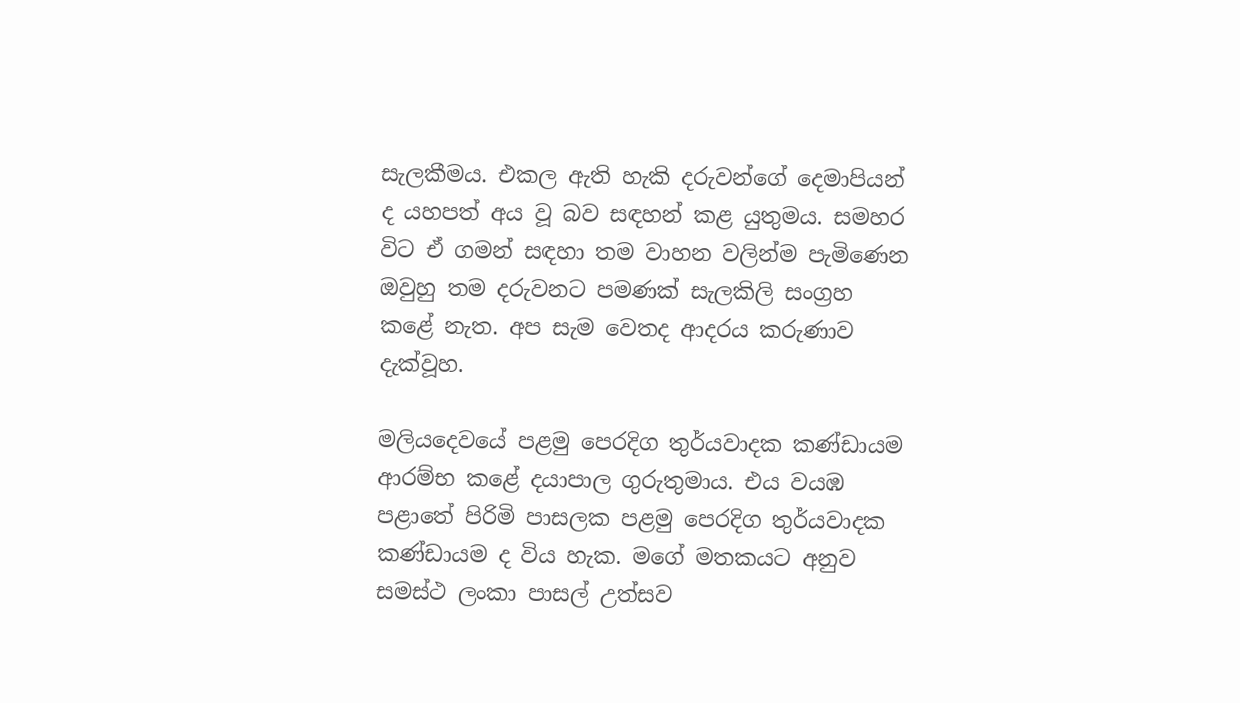සැලකීමය. එකල ඇති හැකි දරුවන්ගේ දෙමාපියන් ද යහපත් අය වූ බව සඳහන් කළ යුතුමය. සමහර විට ඒ ගමන් සඳහා තම වාහන වලින්ම පැමිණෙන ඔවුහු තම දරුවනට පමණක් සැලකිලි සංග්‍රහ කළේ නැත. අප සැම වෙතද ආදරය කරුණාව දැක්වූහ.

මලියදෙවයේ පළමු පෙරදිග තුර්යවාදක කණ්ඩායම ආරම්භ කළේ දයාපාල ගුරුතුමාය. එය වයඹ පළාතේ පිරිමි පාසලක පළමු පෙරදිග තුර්යවාදක කණ්ඩායම ද විය හැක. මගේ මතකයට අනුව සමස්ථ ලංකා පාසල් උත්සව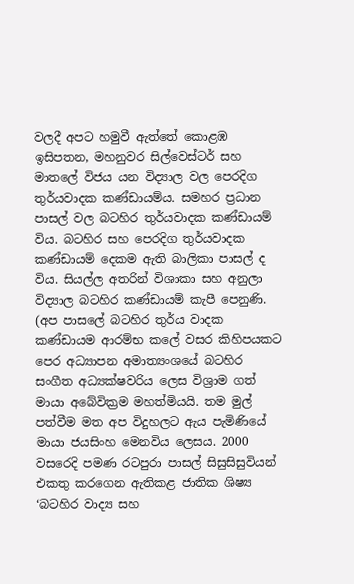වලදී අපට හමුවී ඇත්තේ කොළඹ ඉසිපතන, මහනුවර සිල්වෙස්ටර් සහ මාතලේ විජය යන විද්‍යාල වල පෙරදිග තුර්යවාදක කණ්ඩායම්ය. සමහර ප්‍රධාන පාසල් වල බටහිර තුර්යවාදක කණ්ඩායම් විය. බටහිර සහ පෙරදිග තුර්යවාදක කණ්ඩායම් දෙකම ඇති බාලිකා පාසල් ද විය. සියල්ල අතරින් විශාකා සහ අනුලා විද්‍යාල බටහිර කණ්ඩායම් කැපී පෙනුණි. (අප පාසලේ බටහිර තුර්ය වාදක කණ්ඩායම ආරම්භ කලේ වසර කිහිපයකට පෙර අධ්‍යාපන අමාත්‍යංශයේ බටහිර සංගීත අධ්‍යක්ෂවරිය ලෙස විශ්‍රාම ගත් මායා අබේවික්‍රම මහත්මියයි. තම මුල් පත්වීම මත අප විදුහලට ඇය පැමිණියේ මායා ජයසිංහ මෙනවිය ලෙසය. 2000 වසරෙදි පමණ රටපුරා පාසල් සිසුසිසුවියන් එකතු කරගෙන ඇතිකළ ජාතික ශිෂ්‍ය ‘බටහිර වාද්‍ය සහ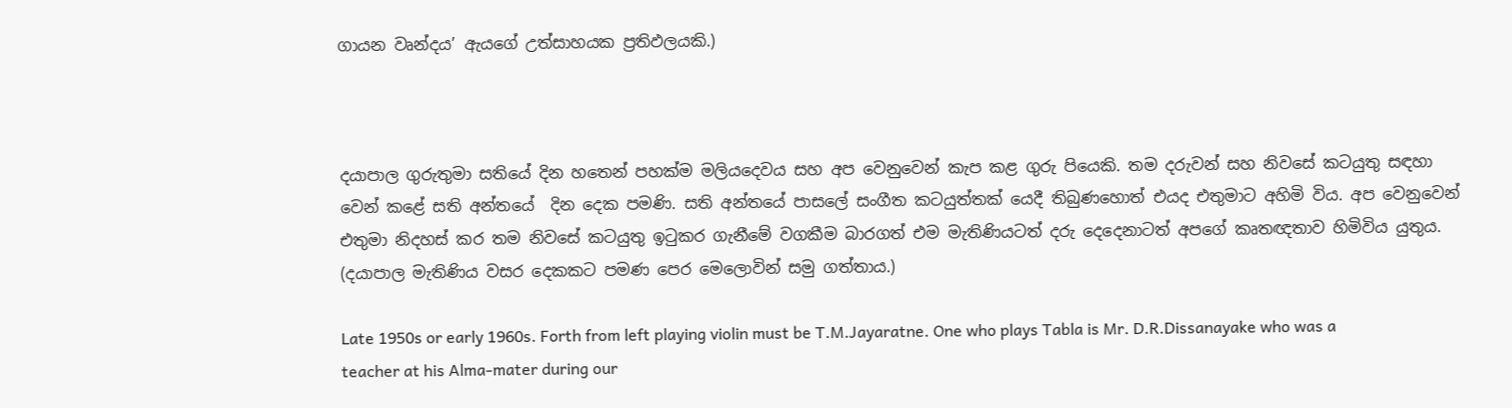ගායන වෘන්දය’ ඇයගේ උත්සාහයක ප්‍රතිඵලයකි.)



දයාපාල ගුරුතුමා සතියේ දින හතෙන් පහක්ම මලියදෙවය සහ අප වෙනුවෙන් කැප කළ ගුරු පියෙකි. තම දරුවන් සහ නිවසේ කටයුතු සඳහා වෙන් කළේ සති අන්තයේ  දින දෙක පමණි. සති අන්තයේ පාසලේ සංගීත කටයුත්තක් යෙදී තිබුණහොත් එයද එතුමාට අහිමි විය. අප වෙනුවෙන් එතුමා නිදහස් කර තම නිවසේ කටයුතු ඉටුකර ගැනීමේ වගකීම බාරගත් එම මැතිණියටත් දරු දෙදෙනාටත් අපගේ කෘතඥතාව හිමිවිය යුතුය. (දයාපාල මැතිණිය වසර දෙකකට පමණ පෙර මෙලොවින් සමු ගත්තාය.)

Late 1950s or early 1960s. Forth from left playing violin must be T.M.Jayaratne. One who plays Tabla is Mr. D.R.Dissanayake who was a teacher at his Alma-mater during our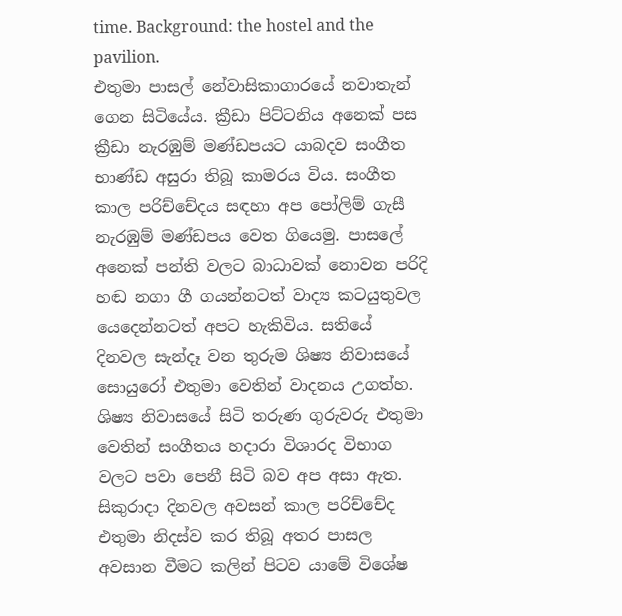time. Background: the hostel and the pavilion.
එතුමා පාසල් නේවාසිකාගාරයේ නවාතැන් ගෙන සිටියේය. ක්‍රීඩා පිට්ටනිය අනෙක් පස ක්‍රීඩා නැරඹුම් මණ්ඩපයට යාබදව සංගීත භාණ්ඩ අසුරා තිබූ කාමරය විය. සංගීත කාල පරිච්චේදය සඳහා අප පෝලිම් ගැසී නැරඹුම් මණ්ඩපය වෙත ගියෙමු. පාසලේ අනෙක් පන්ති වලට බාධාවක් නොවන පරිදි හඬ නගා ගී ගයන්නටත් වාද්‍ය කටයුතුවල යෙදෙන්නටත් අපට හැකිවිය. සතියේ දිනවල සැන්දෑ වන තුරුම ශිෂ්‍ය නිවාසයේ සොයුරෝ එතුමා වෙතින් වාදනය උගත්හ. ශිෂ්‍ය නිවාසයේ සිටි තරුණ ගුරුවරු එතුමා වෙතින් සංගීතය හදාරා විශාරද විභාග වලට පවා පෙනී සිටි බව අප අසා ඇත. සිකුරාදා දිනවල අවසන් කාල පරිච්චේද එතුමා නිදස්ව කර තිබූ අතර පාසල අවසාන වීමට කලින් පිටව යාමේ විශේෂ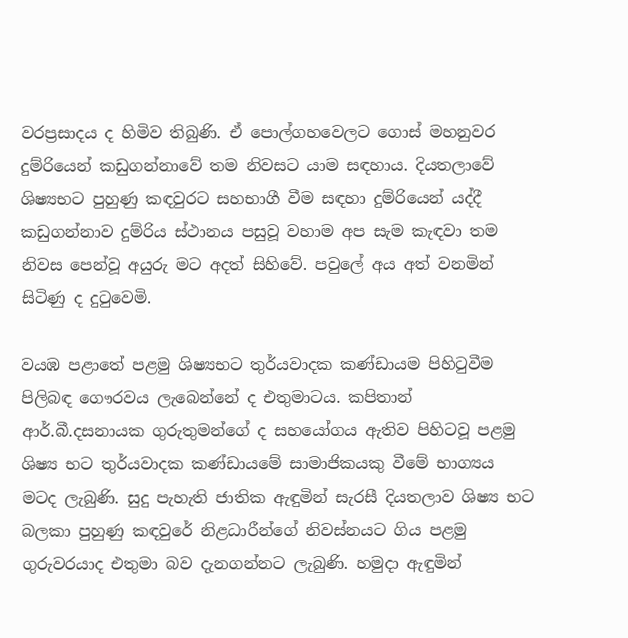වරප්‍රසාදය ද හිමිව තිබුණි. ඒ පොල්ගහවෙලට ගොස් මහනුවර දුම්රියෙන් කඩුගන්නාවේ තම නිවසට යාම සඳහාය. දියතලාවේ ශිෂ්‍යභට පුහුණු කඳවුරට සහභාගී වීම සඳහා දුම්රියෙන් යද්දී කඩුගන්නාව දුම්රිය ස්ථානය පසුවූ වහාම අප සැම කැඳවා තම නිවස පෙන්වූ අයුරු මට අදත් සිහිවේ. පවුලේ අය අත් වනමින් සිටිණු ද දුටුවෙමි.

වයඹ පළාතේ පළමු ශිෂ්‍යභට තුර්යවාදක කණ්ඩායම පිහිටුවීම පිලිබඳ ගෞරවය ලැබෙන්නේ ද එතුමාටය. කපිතාන් ආර්.බී.දසනායක ගුරුතුමන්ගේ ද සහයෝගය ඇතිව පිහිටවූ පළමු ශිෂ්‍ය භට තුර්යවාදක කණ්ඩායමේ සාමාජිකයකු වීමේ භාග්‍යය මටද ලැබුණි. සුදු පැහැති ජාතික ඇඳුමින් සැරසී දියතලාව ශිෂ්‍ය භට බලකා පුහුණු කඳවුරේ නිළධාරීන්ගේ නිවස්නයට ගිය පළමු ගුරුවරයාද එතුමා බව දැනගන්නට ලැබුණි. හමුදා ඇඳුමින්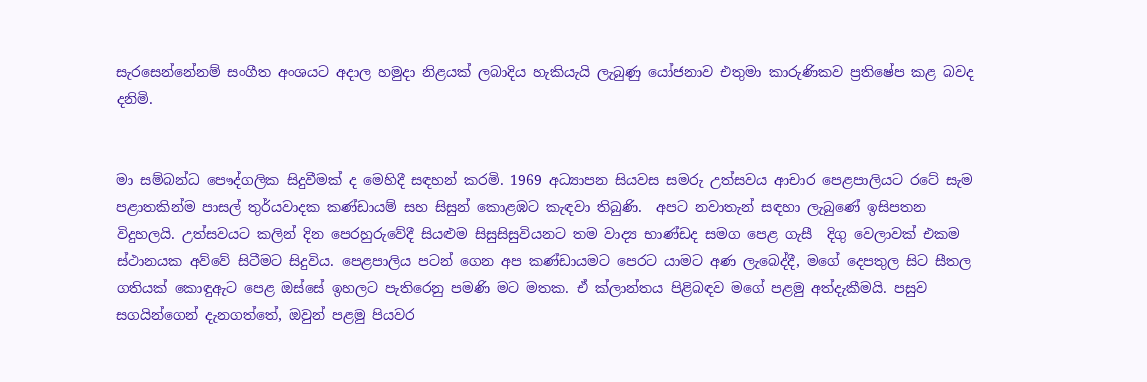සැරසෙන්නේනම් සංගීත අංශයට අදාල හමුදා නිළයක් ලබාදිය හැකියැයි ලැබුණු යෝජනාව එතුමා කාරුණිකව ප්‍රතිෂේප කළ බවද දනිමි.


මා සම්බන්ධ පෞද්ගලික සිදුවීමක් ද මෙහිදී සඳහන් කරමි. 1969 අධ්‍යාපන සියවස සමරු උත්සවය ආචාර පෙළපාලියට රටේ සැම පළාතකින්ම පාසල් තුර්යවාදක කණ්ඩායම් සහ සිසුන් කොළඹට කැඳවා තිබුණි.  අපට නවාතැන් සඳහා ලැබුණේ ඉසිපතන විදුහලයි. උත්සවයට කලින් දින පෙරහුරුවේදී සියළුම සිසුසිසුවියනට තම වාද්‍ය භාණ්ඩද සමග පෙළ ගැසී  දිගු වෙලාවක් එකම ස්ථානයක අව්වේ සිටීමට සිදුවිය. පෙළපාලිය පටන් ගෙන අප කණ්ඩායමට පෙරට යාමට අණ ලැබෙද්දී, මගේ දෙපතුල සිට සීතල ගතියක් කොඳුඇට පෙළ ඔස්සේ ඉහලට පැතිරෙනු පමණි මට මතක. ඒ ක්ලාන්තය පිළිබඳව මගේ පළමු අත්දැකීමයි. පසුව සගයින්ගෙන් දැනගත්තේ, ඔවුන් පළමු පියවර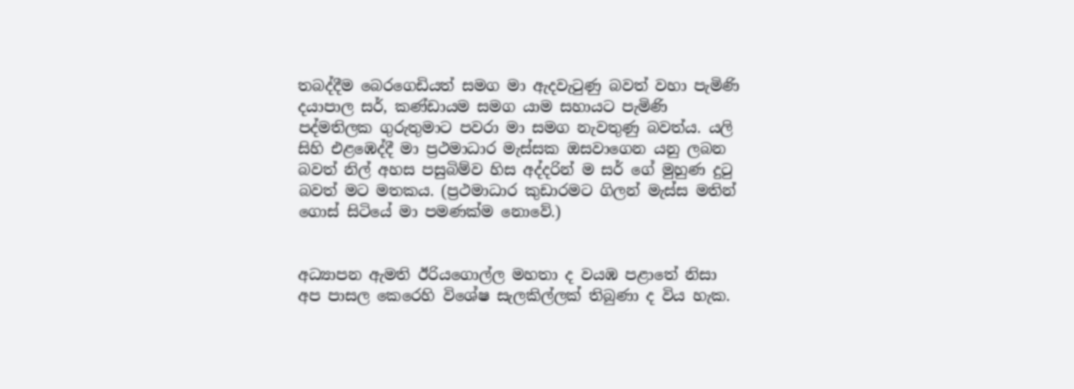තබද්දීම බෙරගෙඩියත් සමග මා ඇදවැටුණු බවත් වහා පැමිණි දයාපාල සර්, කණ්ඩායම සමග යාම සහායට පැමිණි පද්මතිලක ගුරුතුමාට පවරා මා සමග නැවතුණු බවත්ය. යලි සිහි එළඹෙද්දී මා ප්‍රථමාධාර මැස්සක ඔසවාගෙන යනු ලබන බවත් නිල් අහස පසුබිම්ව හිස අද්දරින් ම සර් ගේ මුහුණ දුටු බවත් මට මතකය. (ප්‍රථමාධාර කුඩාරමට ගිලන් මැස්ස මතින් ගොස් සිටියේ මා පමණක්ම නොවේ.)


අධ්‍යාපන ඇමති ඊරියගොල්ල මහතා ද වයඹ පළාතේ නිසා අප පාසල කෙරෙහි විශේෂ සැලකිල්ලක් තිබුණා ද විය හැක.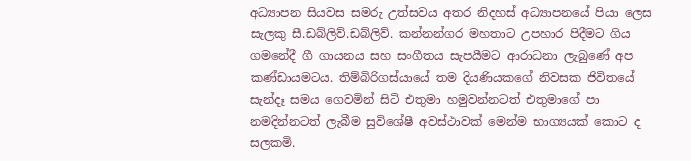අධ්‍යාපන සියවස සමරු උත්සවය අතර නිදහස් අධ්‍යාපනයේ පියා ලෙස සැලකු සී.ඩබ්ලිව්.ඩබ්ලිව්. කන්නන්ගර මහතාට උපහාර පිදීමට ගිය ගමනේදී ගී ගායනය සහ සංගීතය සැපයීමට ආරාධනා ලැබුණේ අප කණ්ඩායමටය. තිම්බිරිගස්යායේ තම දියණියකගේ නිවසක ජිවිතයේ සැන්දෑ සමය ගෙවමින් සිටි එතුමා හමුවන්නටත් එතුමාගේ පා නමදින්නටත් ලැබීම සුවිශේෂී අවස්ථාවක් මෙන්ම භාග්‍යයක් කොට ද සලකමි.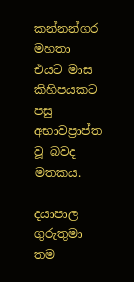කන්නන්ගර මහතා එයට මාස කිහිපයකට පසු අභාවප්‍රාප්ත වූ බවද මතකය.

දයාපාල ගුරුතුමා තම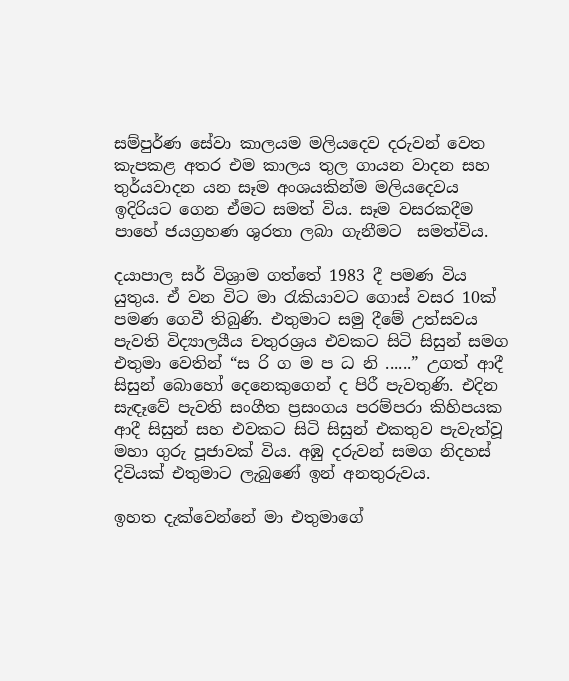සම්පුර්ණ සේවා කාලයම මලියදෙව දරුවන් වෙත කැපකළ අතර එම කාලය තුල ගායන වාදන සහ තුර්යවාදන යන සෑම අංශයකින්ම මලියදෙවය ඉදිරියට ගෙන ඒමට සමත් විය. සෑම වසරකදීම පාහේ ජයග්‍රහණ ශුරතා ලබා ගැනීමට  සමත්විය.

දයාපාල සර් විශ්‍රාම ගත්තේ 1983 දී පමණ විය යුතුය. ඒ වන විට මා රැකියාවට ගොස් වසර 10ක් පමණ ගෙවී තිබුණි. එතුමාට සමු දීමේ උත්සවය පැවති විද්‍යාලයීය චතුරශ්‍රය එවකට සිටි සිසුන් සමග එතුමා වෙතින් “ස රි ග ම ප ධ නි ......” උගත් ආදී සිසුන් බොහෝ දෙනෙකුගෙන් ද පිරී පැවතුණි. එදින සැඳෑවේ පැවති සංගීත ප්‍රසංගය පරම්පරා කිහිපයක ආදී සිසුන් සහ එවකට සිටි සිසුන් එකතුව පැවැත්වූ මහා ගුරු පූජාවක් විය. අඹු දරුවන් සමග නිදහස් දිවියක් එතුමාට ලැබුණේ ඉන් අනතුරුවය.

ඉහත දැක්වෙන්නේ මා එතුමාගේ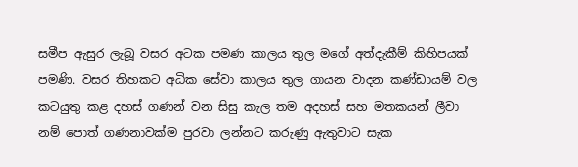සමීප ඇසුර ලැබූ වසර අටක පමණ කාලය තුල මගේ අත්දැකීම් කිහිපයක් පමණි. වසර තිහකට අධික සේවා කාලය තුල ගායන වාදන කණ්ඩායම් වල කටයුතු කළ දහස් ගණන් වන සිසු කැල තම අදහස් සහ මතකයන් ලීවා නම් පොත් ගණනාවක්ම පුරවා ලන්නට කරුණු ඇතුවාට සැක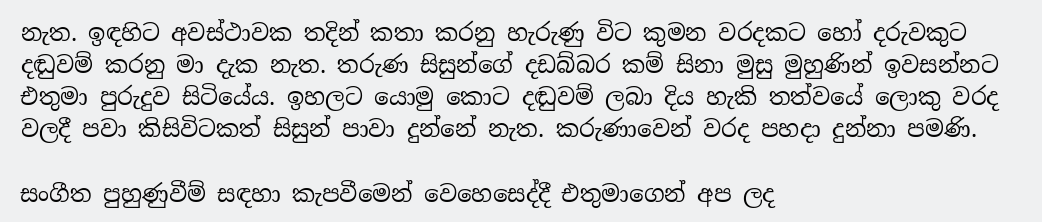නැත. ඉඳහිට අවස්ථාවක තදින් කතා කරනු හැරුණු විට කුමන වරදකට හෝ දරුවකුට දඬුවම් කරනු මා දැක නැත. තරුණ සිසුන්ගේ දඩබ්බර කම් සිනා මුසු මුහුණින් ඉවසන්නට එතුමා පුරුදුව සිටියේය. ඉහලට යොමු කොට දඬුවම් ලබා දිය හැකි තත්වයේ ලොකු වරද වලදී පවා කිසිවිටකත් සිසුන් පාවා දුන්නේ නැත. කරුණාවෙන් වරද පහදා දුන්නා පමණි.

සංගීත පුහුණුවීම් සඳහා කැපවීමෙන් වෙහෙසෙද්දී එතුමාගෙන් අප ලද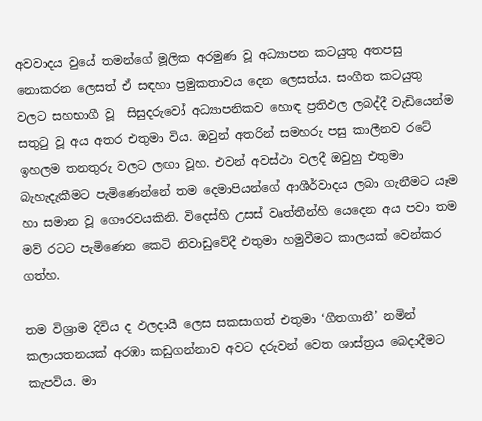අවවාදය වුයේ තමන්ගේ මූලික අරමුණ වූ අධ්‍යාපන කටයුතු අතපසු නොකරන ලෙසත් ඒ සඳහා ප්‍රමුකතාවය දෙන ලෙසත්ය. සංගීත කටයුතු වලට සහභාගී වූ  සිසුදරුවෝ අධ්‍යාපනිකව හොඳ ප්‍රතිඵල ලබද්දී වැඩියෙන්ම සතුටු වූ අය අතර එතුමා විය. ඔවුන් අතරින් සමහරු පසු කාලීනව රටේ ඉහලම තනතුරු වලට ලඟා වූහ. එවන් අවස්ථා වලදී ඔවුහු එතුමා බැහැදැකීමට පැමිණෙන්නේ තම දෙමාපියන්ගේ ආශීර්වාදය ලබා ගැනීමට යෑම හා සමාන වූ ගෞරවයකිනි. විදෙස්හි උසස් වෘත්තීන්හි යෙදෙන අය පවා තම මව් රටට පැමිණෙන කෙටි නිවාඩුවේදී එතුමා හමුවීමට කාලයක් වෙන්කර ගත්හ.

තම විශ්‍රාම දිවිය ද ඵලදායී ලෙස සකසාගත් එතුමා ‘ගීතගානී’ නමින් කලායතනයක් අරඹා කඩුගන්නාව අවට දරුවන් වෙත ශාස්ත්‍රය බෙදාදීමට කැපවිය. මා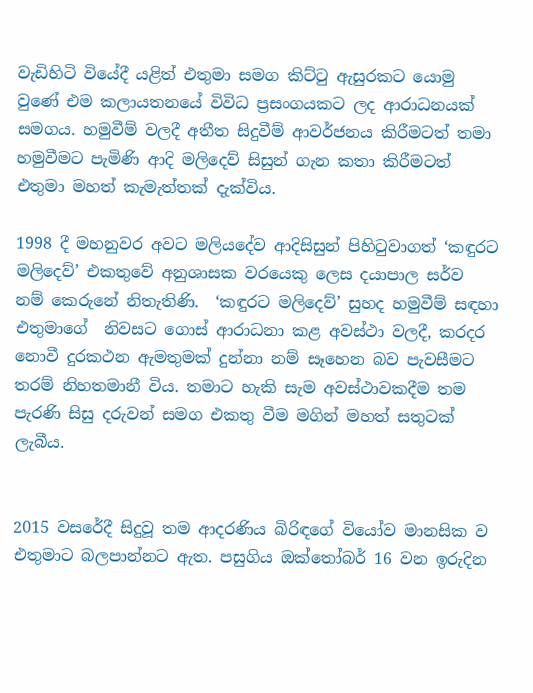වැඩිහිටි වියේදී යළිත් එතුමා සමග කිට්ටු ඇසුරකට යොමු වුණේ එම කලායතනයේ විවිධ ප්‍රසංගයකට ලද ආරාධනයක් සමගය. හමුවීම් වලදී අතීත සිදුවීම් ආවර්ජනය කිරීමටත් තමා හමුවීමට පැමිණි ආදි මලිදෙව් සිසුන් ගැන කතා කිරීමටත් එතුමා මහත් කැමැත්තක් දැක්විය.

1998 දී මහනුවර අවට මලියදේව ආදිසිසුන් පිහිටුවාගත් ‘කඳුරට මලිදෙව්’ එකතුවේ අනුශාසක වරයෙකු ලෙස දයාපාල සර්ව නම් කෙරුනේ නිතැතිණි.  ‘කඳුරට මලිදෙව්’ සුහද හමුවීම් සඳහා එතුමාගේ  නිවසට ගොස් ආරාධනා කළ අවස්ථා වලදී, කරදර නොවී දුරකථන ඇමතුමක් දුන්නා නම් සෑහෙන බව පැවසීමට තරම් නිහතමානී විය. තමාට හැකි සැම අවස්ථාවකදීම තම පැරණි සිසු දරුවන් සමග එකතු වීම මගින් මහත් සතුටක් ලැබීය.


2015 වසරේදී සිදුවූ තම ආදරණිය බිරිඳගේ වියෝව මානසික ව එතුමාට බලපාන්නට ඇත. පසුගිය ඔක්තෝබර් 16 වන ඉරුදින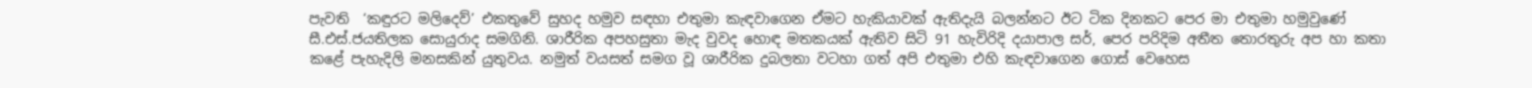පැවති  ‘කඳුරට මලිදෙව්’ එකතුවේ සුහද හමුව සඳහා එතුමා කැඳවාගෙන ඒමට හැකියාවක් ඇතිදැයි බලන්නට ඊට ටික දිනකට පෙර මා එතුමා හමුවුණේ සී.එස්.ජයතිලක සොයුරාද සමගිනි. ශාරීරික අපහසුතා මැද වුවද හොඳ මතකයක් ඇතිව සිටි 91 හැවිරිදි දයාපාල සර්, පෙර පරිදිම අතීත තොරතුරු අප හා කතා කළේ පැහැදිලි මනසකින් යුතුවය. නමුත් වයසත් සමග වූ ශාරීරික දුබලතා වටහා ගත් අපි එතුමා එහි කැඳවාගෙන ගොස් වෙහෙස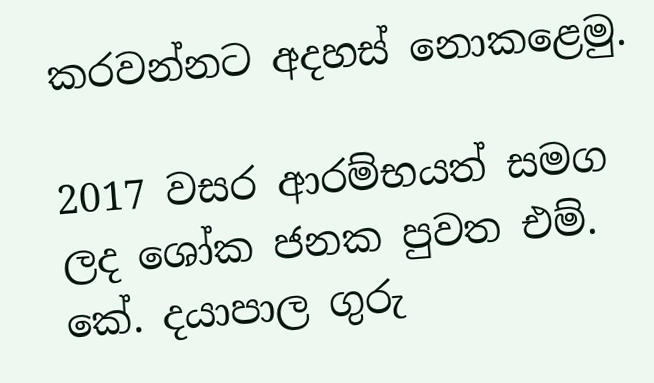කරවන්නට අදහස් නොකළෙමු.

2017 වසර ආරම්භයත් සමග ලද ශෝක ජනක පුවත එම්. කේ. දයාපාල ගුරු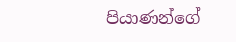පියාණන්ගේ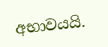අභාවයයි.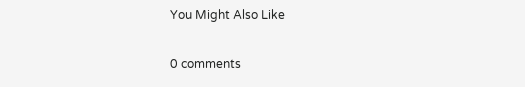You Might Also Like

0 comments